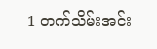1 တက်သိမ်းအင်း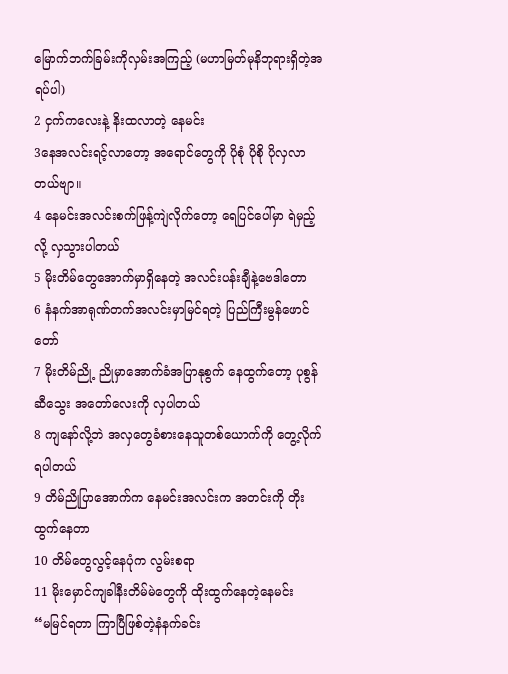မြောက်ဘက်ခြမ်းကိုလှမ်းအကြည့် (မဟာမြတ်မုနိဘုရားရှိတဲ့အရပ်ပါ)
2 ငှက်ကလေးနဲ့ နိးထလာတဲ့ နေမင်း
3နေအလင်းရင့်လာတော့ အရောင်တွေကို ပိုစုံ ပိုစို ပိုလှလာတယ်ဗျာ။
4 နေမင်းအလင်းစက်ဖြန့်ကျဲလိုက်တော့ ရေပြင်ပေါ်မှာ ရဲမှည့်လို့ လှသွားပါတယ်
5 မိုးတိမ်တွေအောက်မှာရှိနေတဲ့ အလင်းပန်းချီနဲ့ဗေဒါတော
6 နံနက်အာရုဏ်တက်အလင်းမှာမြင်ရတဲ့ ပြည်ကြီးမွန်ဖောင်တော်
7 မိုးတိမ်ညို့ ညိုမှာအောက်ခံအပြာနုစွက် နေထွက်တော့ ပုစွန်ဆီသွေး အတော်လေးကို လှပါတယ်
8 ကျနော်လို့ဘဲ အလှတွေခံစားနေသူတစ်ယောက်ကို တွေ့လိုက်ရပါတယ်
9 တိမ်ညိုပြာအောက်က နေမင်းအလင်းက အတင်းကို တိုးထွက်နေတာ
10 တိမ်တွေလွင့်နေပုံက လွမ်းစရာ
11 မိုးမှောင်ကျခါနီးတိမ်မဲတွေကို ထိုးထွက်နေတဲ့နေမင်း
“မမြင်ရတာ ကြာပြီဖြစ်တဲ့နံနက်ခင်း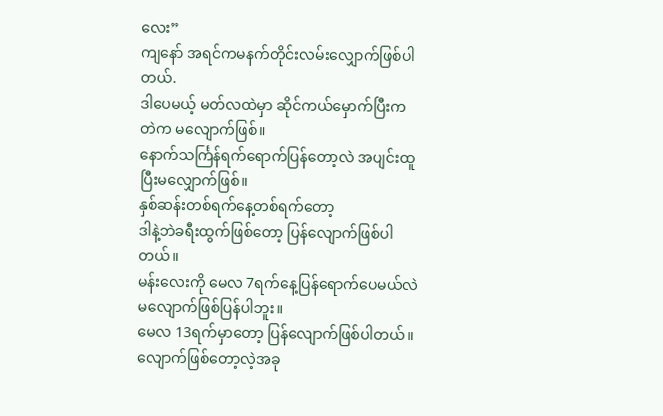လေး”
ကျနော် အရင်ကမနက်တိုင်းလမ်းလျှောက်ဖြစ်ပါတယ်.
ဒါပေမယ့် မတ်လထဲမှာ ဆိုင်ကယ်မှောက်ပြီးကတဲက မလျောက်ဖြစ်။
နောက်သင်္ကြန်ရက်ရောက်ပြန်တော့လဲ အပျင်းထူပြီးမလျှောက်ဖြစ်။
နှစ်ဆန်းတစ်ရက်နေ့တစ်ရက်တော့
ဒါနဲ့ဘဲခရီးထွက်ဖြစ်တော့ ပြန်လျောက်ဖြစ်ပါတယ်။
မန်းလေးကို မေလ 7ရက်နေ့ပြန်ရောက်ပေမယ်လဲမလျောက်ဖြစ်ပြန်ပါဘူး။
မေလ 13ရက်မှာတော့ ပြန်လျောက်ဖြစ်ပါတယ်။
လျောက်ဖြစ်တော့လဲ့အခု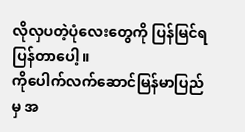လိုလှပတဲ့ပုံလေးတွေကို ပြန်မြင်ရပြန်တာပေါ့။
ကိုပေါက်လက်ဆောင်မြန်မာပြည်မှ အ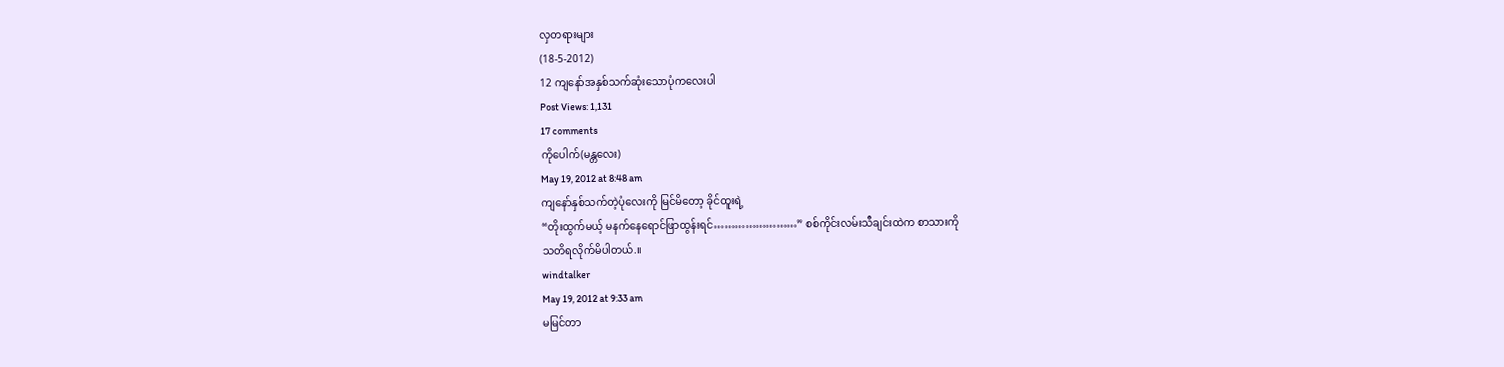လှတရားများ
(18-5-2012)
12 ကျနော်အနှစ်သက်ဆုံးသောပုံကလေးပါ
Post Views: 1,131
17 comments
ကိုပေါက်(မန္တလေး)
May 19, 2012 at 8:48 am
ကျနော်နှစ်သက်တဲ့ပုံလေးကို မြင်မိတော့ ခိုင်ထူးရဲ့
“တိုးထွက်မယ့် မနက်နေရောင်ဖြာထွန်းရင်……………………” စစ်ကိုင်းလမ်းသီချင်းထဲက စာသားကို
သတိရလိုက်မိပါတယ်.။
windtalker
May 19, 2012 at 9:33 am
မမြင်တာ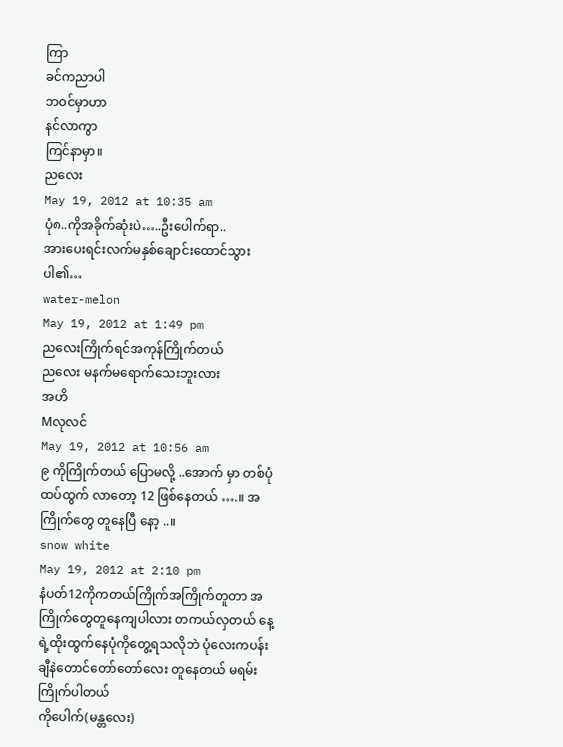ကြာ
ခင်ကညာပါ
ဘဝင်မှာဟာ
နင်လာကွာ
ကြင်နာမှာ။
ညလေး
May 19, 2012 at 10:35 am
ပုံ၈..ကိုအခိုက်ဆုံးပဲ…..ဦးပေါက်ရာ..
အားပေးရင်းလက်မနှစ်ချောင်းထောင်သွားပါ၏…
water-melon
May 19, 2012 at 1:49 pm
ညလေးကြိုက်ရင်အကုန်ကြိုက်တယ်
ညလေး မနက်မရောက်သေးဘူးလား
အဟိ
Mလုလင်
May 19, 2012 at 10:56 am
၉ ကိုကြိုက်တယ် ပြောမလို့ ..အောက် မှာ တစ်ပုံ ထပ်ထွက် လာတော့ 12 ဖြစ်နေတယ် ….။ အကြိုက်တွေ တူနေပြီ နော့ ..။
snow white
May 19, 2012 at 2:10 pm
နံပတ်12ကိုကတယ်ကြိုက်အကြိုက်တူတာ အကြိုက်တွေတူနေကျပါလား တကယ်လှတယ် နေ့ရဲ့ထိုးထွက်နေပုံကိုတွေ့ရသလိုဘဲ ပုံလေးကပန်းချီနဲတောင်တော်တော်လေး တူနေတယ် မရမ်းကြိုက်ပါတယ်
ကိုပေါက်(မန္တလေး)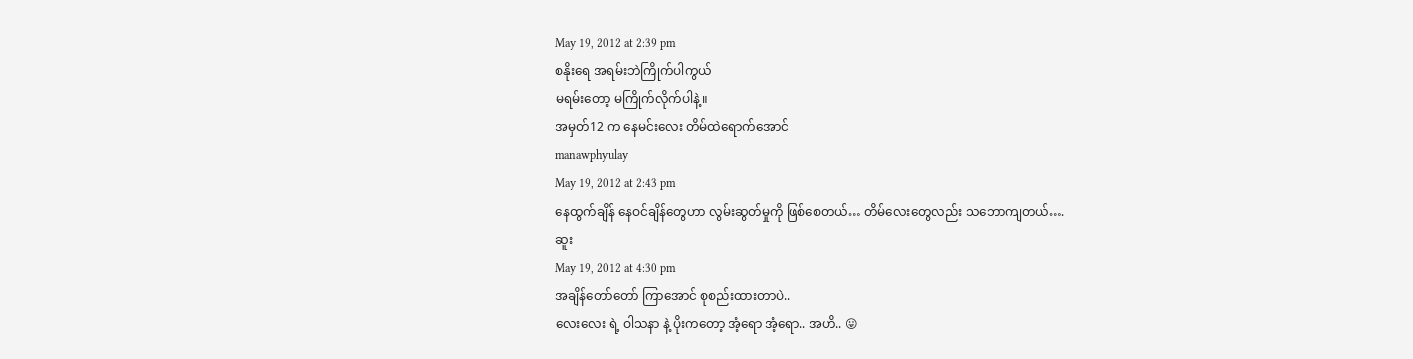May 19, 2012 at 2:39 pm
စနိုးရေ အရမ်းဘဲကြိုက်ပါကွယ်
မရမ်းတော့ မကြိုက်လိုက်ပါနဲ့။
အမှတ်12 က နေမင်းလေး တိမ်ထဲရောက်အောင်
manawphyulay
May 19, 2012 at 2:43 pm
နေထွက်ချိန် နေဝင်ချိန်တွေဟာ လွမ်းဆွတ်မှုကို ဖြစ်စေတယ်… တိမ်လေးတွေလည်း သဘောကျတယ်….
ဆူး
May 19, 2012 at 4:30 pm
အချိန်တော်တော် ကြာအောင် စုစည်းထားတာပဲ..
လေးလေး ရဲ့ ဝါသနာ နဲ့ ပိုးကတော့ အံ့ရော အံ့ရော.. အဟိ.. 😛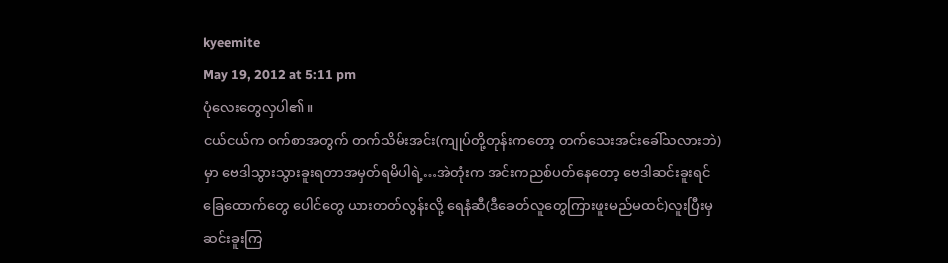kyeemite
May 19, 2012 at 5:11 pm
ပုံလေးတွေလှပါ၏။
ငယ်ငယ်က ဝက်စာအတွက် တက်သိမ်းအင်း(ကျုပ်တို့တုန်းကတော့ တက်သေးအင်းခေါ်သလားဘဲ)
မှာ ဗေဒါသွားသွားခူးရတာအမှတ်ရမိပါရဲ့…အဲတုံးက အင်းကညစ်ပတ်နေတော့ ဗေဒါဆင်းခူးရင်
ခြေထောက်တွေ ပေါင်တွေ ယားတတ်လွန်းလို့ ရေနံဆီ(ဒီခေတ်လူတွေကြားဖူးမည်မထင်)လူးပြီးမှ
ဆင်းခူးကြ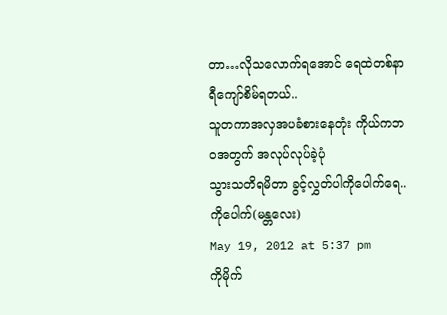တာ…လိုသလောက်ရအောင် ရေထဲတစ်နာရီကျော်စိမ်ရတယ်..
သူတကာအလှအပခံစားနေတုံး ကိုယ်ကဘဝအတွက် အလုပ်လုပ်ခဲ့ပုံ
သွားသတိရမိတာ ခွင့်လွှတ်ပါကိုပေါက်ရေ..
ကိုပေါက်(မန္တလေး)
May 19, 2012 at 5:37 pm
ကိုမိုက်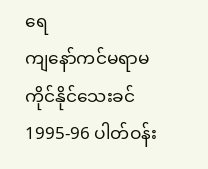ရေ
ကျနော်ကင်မရာမကိုင်နိုင်သေးခင် 1995-96 ပါတ်ဝန်း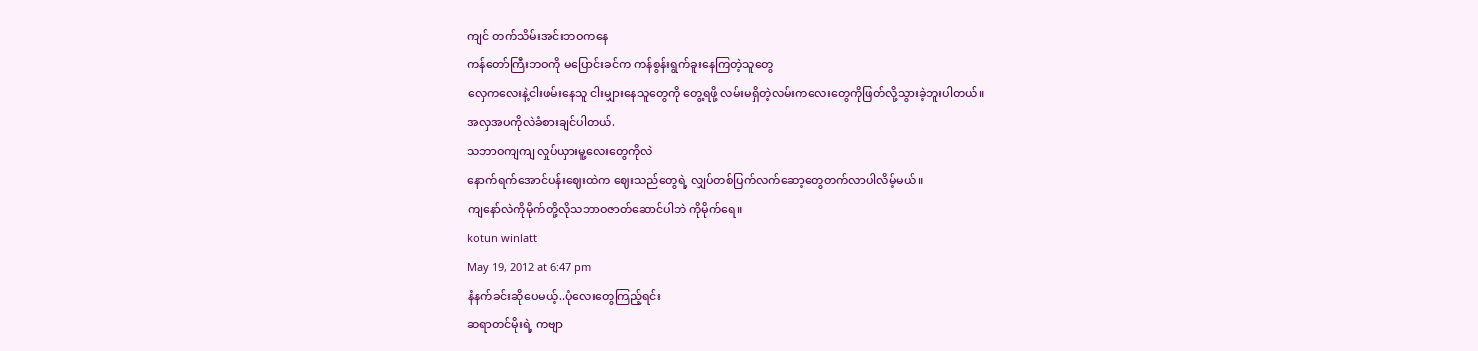ကျင် တက်သိမ်းအင်းဘဝကနေ
ကန်တော်ကြီးဘဝကို မပြောင်းခင်က ကန်စွန်းရွက်ခူးနေကြတဲ့သူတွေ
လှေကလေးနဲ့ငါးဖမ်းနေသူ ငါးမျှားနေသူတွေကို တွေ့ရဖို့ လမ်းမရှိတဲ့လမ်းကလေးတွေကိုဖြတ်လို့သွားခဲ့ဘူးပါတယ်။
အလှအပကိုလဲခံစားချင်ပါတယ်.
သဘာဝကျကျ လှုပ်ယှားမူ့လေးတွေကိုလဲ
နောက်ရက်အောင်ပန်းဈေးထဲက ဈေးသည်တွေရဲ့ လျှပ်တစ်ပြက်လက်ဆော့တွေတက်လာပါလိမ့်မယ်။
ကျနော်လဲကိုမိုက်တို့လိုသဘာဝဇာတ်ဆောင်ပါဘဲ ကိုမိုက်ရေ။
kotun winlatt
May 19, 2012 at 6:47 pm
နံနက်ခင်းဆိုပေမယ့်..ပုံလေးတွေကြည့်ရင်း
ဆရာတင်မိုးရဲ့ ကဗျာ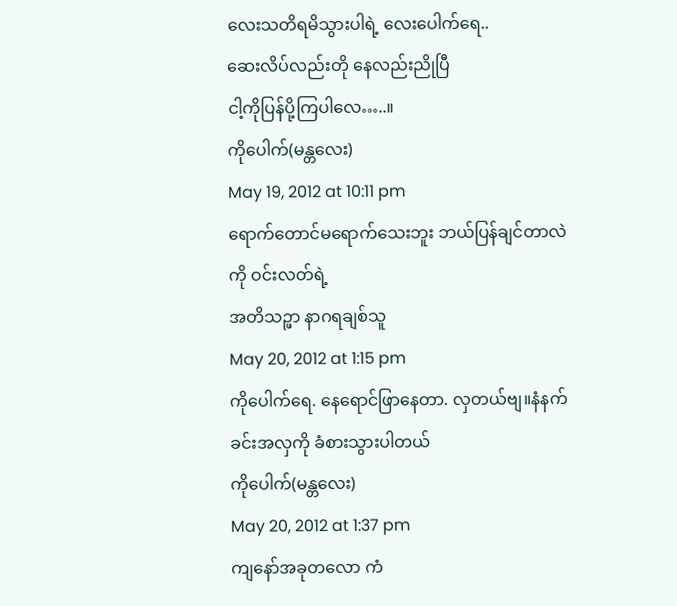လေးသတိရမိသွားပါရဲ့ လေးပေါက်ရေ..
ဆေးလိပ်လည်းတို နေလည်းညိုပြီ
ငါ့ကိုပြန်ပို့ကြပါလေ…..။
ကိုပေါက်(မန္တလေး)
May 19, 2012 at 10:11 pm
ရောက်တောင်မရောက်သေးဘူး ဘယ်ပြန်ချင်တာလဲ ကို ဝင်းလတ်ရဲ့
အတိသဉ္ဖာ နာဂရချစ်သူ
May 20, 2012 at 1:15 pm
ကိုပေါက်ရေ. နေရောင်ဖြာနေတာ. လှတယ်ဗျ။နံနက်ခင်းအလှကို ခံစားသွားပါတယ်
ကိုပေါက်(မန္တလေး)
May 20, 2012 at 1:37 pm
ကျနော်အခုတလော ကံ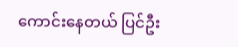ကောင်းနေတယ် ပြင်ဦး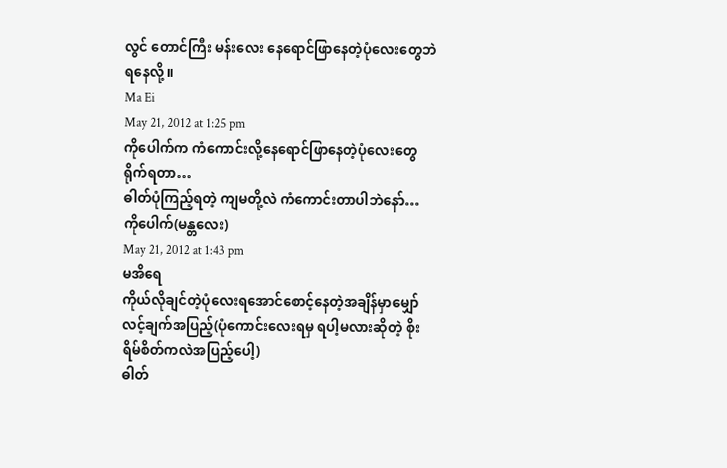လွင် တောင်ကြီး မန်းလေး နေရောင်ဖြာနေတဲ့ပုံလေးတွေဘဲ
ရနေလို့။
Ma Ei
May 21, 2012 at 1:25 pm
ကိုပေါက်က ကံကောင်းလို့နေရောင်ဖြာနေတဲ့ပုံလေးတွေရိုက်ရတာ…
ဓါတ်ပုံကြည့်ရတဲ့ ကျမတို့လဲ ကံကောင်းတာပါဘဲနော်…
ကိုပေါက်(မန္တလေး)
May 21, 2012 at 1:43 pm
မအိရေ
ကိုယ်လိုချင်တဲ့ပုံလေးရအောင်စောင့်နေတဲ့အချိန်မှာမျှော်လင့်ချက်အပြည့်(ပုံကောင်းလေးရမှ ရပါ့မလားဆိုတဲ့ စိုးရိမ်စိတ်ကလဲအပြည့်ပေါ့)
ဓါတ်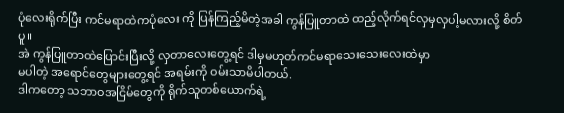ပုံလေးရိုက်ပြီး ကင်မရာထဲကပုံလေး ကို ပြန်ကြည့်မိတဲ့အခါ ကွန်ပြူတာထဲ ထည့်လိုက်ရင်လှမှလှပါ့မလားလို့ စိတ်ပူ။
အဲ ကွန်ပြူတာထဲပြောင်းပြီးလို့ လှတာလေးတွေ့ရင် ဒါမှမဟုတ်ကင်မရာသေးသေးလေးထဲမှာ
မပါတဲ့ အရောင်တွေများတွေ့ရင် အရမ်းကို ဝမ်းသာမိပါတယ်.
ဒါကတော့ သဘာဝအငြိမ်တွေကို ရိုက်သူတစ်ယောက်ရဲ့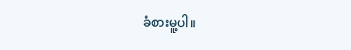ခံစားမူ့ပါ။